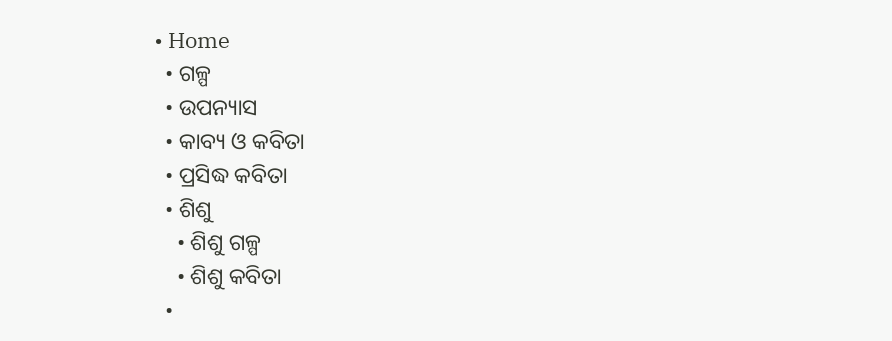• Home
  • ଗଳ୍ପ
  • ଉପନ୍ୟାସ
  • କାବ୍ୟ ଓ କବିତା
  • ପ୍ରସିଦ୍ଧ କବିତା
  • ଶିଶୁ
    • ଶିଶୁ ଗଳ୍ପ
    • ଶିଶୁ କବିତା
  •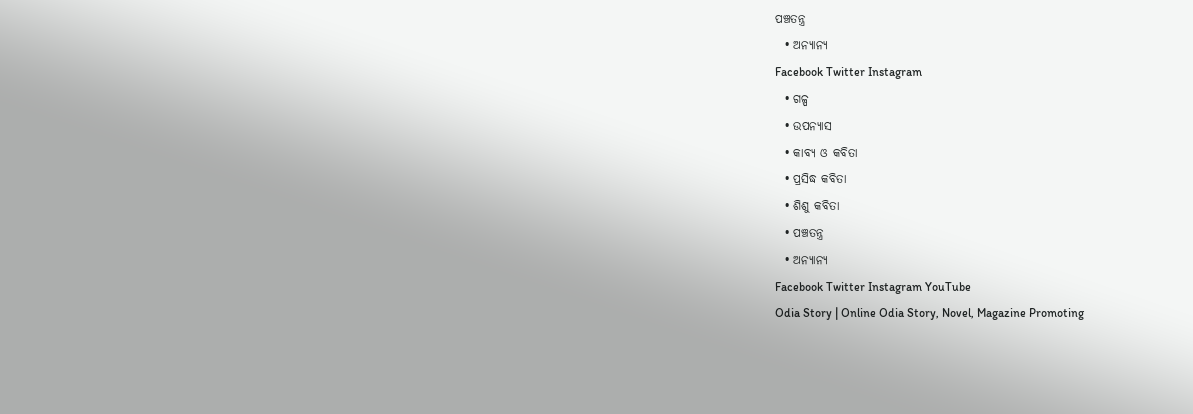ପଞ୍ଚତନ୍ତ୍ର
  • ଅନ୍ୟାନ୍ୟ
Facebook Twitter Instagram
  • ଗଳ୍ପ
  • ଉପନ୍ୟାସ
  • କାବ୍ୟ ଓ କବିତା
  • ପ୍ରସିଦ୍ଧ କବିତା
  • ଶିଶୁ କବିତା
  • ପଞ୍ଚତନ୍ତ୍ର
  • ଅନ୍ୟାନ୍ୟ
Facebook Twitter Instagram YouTube
Odia Story | Online Odia Story, Novel, Magazine Promoting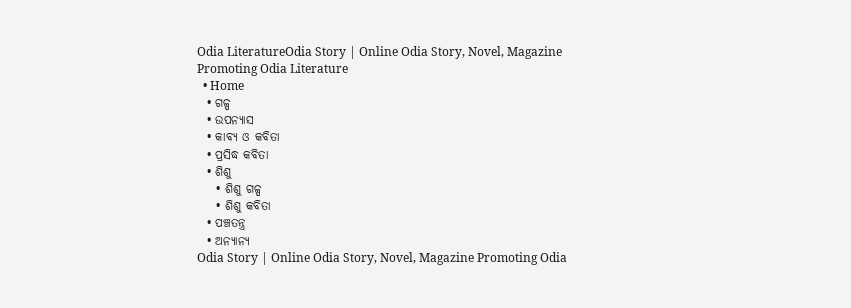Odia LiteratureOdia Story | Online Odia Story, Novel, Magazine Promoting Odia Literature
  • Home
  • ଗଳ୍ପ
  • ଉପନ୍ୟାସ
  • କାବ୍ୟ ଓ କବିତା
  • ପ୍ରସିଦ୍ଧ କବିତା
  • ଶିଶୁ
    • ଶିଶୁ ଗଳ୍ପ
    • ଶିଶୁ କବିତା
  • ପଞ୍ଚତନ୍ତ୍ର
  • ଅନ୍ୟାନ୍ୟ
Odia Story | Online Odia Story, Novel, Magazine Promoting Odia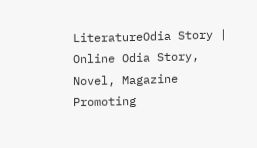LiteratureOdia Story | Online Odia Story, Novel, Magazine Promoting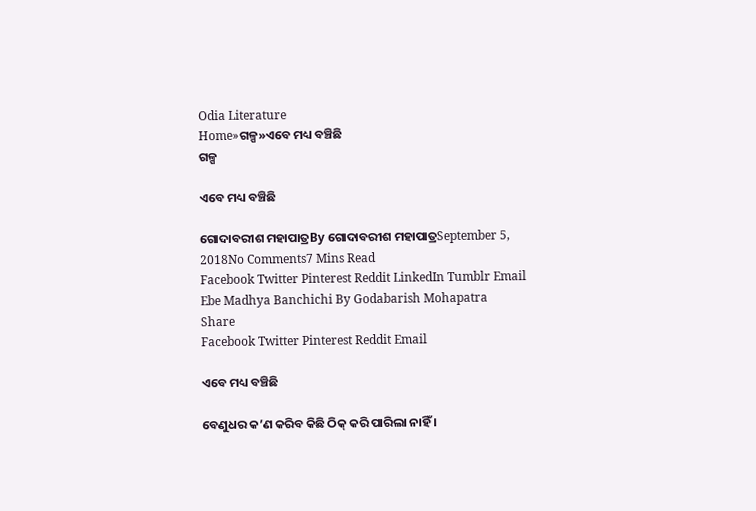Odia Literature
Home»ଗଳ୍ପ»ଏବେ ମଧ୍ୟ ବଞ୍ଚିଛି
ଗଳ୍ପ

ଏବେ ମଧ୍ୟ ବଞ୍ଚିଛି

ଗୋଦାବରୀଶ ମହାପାତ୍ରBy ଗୋଦାବରୀଶ ମହାପାତ୍ରSeptember 5, 2018No Comments7 Mins Read
Facebook Twitter Pinterest Reddit LinkedIn Tumblr Email
Ebe Madhya Banchichi By Godabarish Mohapatra
Share
Facebook Twitter Pinterest Reddit Email

ଏବେ ମଧ୍ୟ ବଞ୍ଚିଛି

ବେଣୁଧର କ’ଣ କରିବ କିଛି ଠିକ୍‌ କରି ପାରିଲା ନାହିଁ ।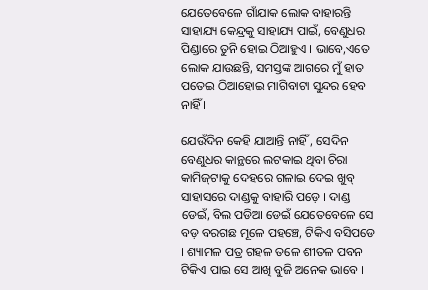ଯେତେବେଳେ ଗାଁଯାକ ଲୋକ ବାହାରନ୍ତି ସାହାଯ୍ୟ କେନ୍ଦ୍ରକୁ ସାହାଯ୍ୟ ପାଇଁ, ବେଣୁଧର ପିଣ୍ଡାରେ ତୁନି ହୋଇ ଠିଆହୁଏ । ଭାବେ,ଏତେ ଲୋକ ଯାଉଛନ୍ତି, ସମସ୍ତଙ୍କ ଆଗରେ ମୁଁ ହାତ ପତେଇ ଠିଆହୋଇ ମାଗିବାଟା ସୁନ୍ଦର ହେବ ନାହିଁ ।

ଯେଉଁଦିନ କେହି ଯାଆନ୍ତି ନାହିଁ , ସେଦିନ ବେଣୁଧର କାନ୍ଥରେ ଲଟକାଇ ଥିବା ଚିରା କାମିଜ୍‌ଟାକୁ ଦେହରେ ଗଳାଇ ଦେଇ ଖୁବ୍‌ ସାହାସରେ ଦାଣ୍ଡକୁ ବାହାରି ପଡ଼େ । ଦାଣ୍ଡ ଡେଇଁ, ବିଲ ପଡିଆ ଡେଇଁ ଯେତେବେଳେ ସେ ବଡ଼ ବରଗଛ ମୂଳେ ପହଞ୍ଚେ, ଟିକିଏ ବସିପଡେ । ଶ୍ୟାମଳ ପତ୍ର ଗହଳ ତଳେ ଶୀତଳ ପବନ ଟିକିଏ ପାଇ ସେ ଆଖି ବୁଜି ଅନେକ ଭାବେ ।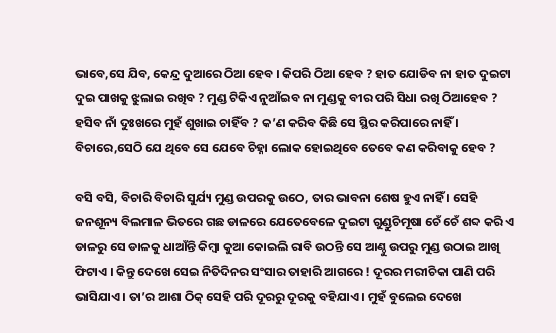ଭାବେ,ସେ ଯିବ, କେନ୍ଦ୍ର ଦୁଆରେ ଠିଆ ହେବ । କିପରି ଠିଆ ହେବ ? ହାତ ଯୋଡିବ ନା ହାତ ଦୁଇଟା ଦୁଇ ପାଖକୁ ଝୁଲାଇ ରଖିବ ? ମୁଣ୍ଡ ଟିକିଏ ନୁଆଁଇବ ନା ମୁଣ୍ଡକୁ ବୀର ପରି ସିଧା ରଖି ଠିଆହେବ ? ହସିବ ନାଁ ଦୁଃଖରେ ମୁହଁ ଶୁଖାଇ ଚାହିଁବ ? କ’ଣ କରିବ କିଛି ସେ ସ୍ଥିର କରିପାରେ ନାହିଁ । ବିଚାରେ,ସେଠି ଯେ ଥିବେ ସେ ଯେବେ ଚିହ୍ନା ଲୋକ ହୋଇଥିବେ ତେବେ କଣ କରିବାକୁ ହେବ ?

ବସି ବସି, ବିଚାରି ବିଚାରି ସୁର୍ଯ୍ୟ ମୁଣ୍ଡ ଉପରକୁ ଉଠେ, ତାର ଭାବନା ଶେଷ ହୁଏ ନାହିଁ । ସେହି ଜନଶୂନ୍ୟ ବିଲମାଳ ଭିତରେ ଗଛ ଡାଳରେ ଯେତେବେଳେ ଦୁଇଟା ଗୁଣ୍ଡୁଚିମୂଷା ଚେଁ ଚେଁ ଶବ୍ଦ କରି ଏ ଡାଳରୁ ସେ ଡାଳକୁ ଧାଆଁନ୍ତି କିମ୍ବା କୁଆ କୋଇଲି ରାବି ଉଠନ୍ତି ସେ ଆଣ୍ଠୁ ଉପରୁ ମୁଣ୍ଡ ଉଠାଇ ଆଖି ଫିଟାଏ । କିନ୍ତୁ ଦେଖେ ସେଇ ନିତିଦିନର ସଂସାର ତାହାରି ଆଗରେ ! ଦୂରର ମରୀଚିକା ପାଣି ପରି ଭାସିଯାଏ । ତା’ର ଆଶା ଠିକ୍‌ ସେହି ପରି ଦୂରରୁ ଦୂରକୁ ବହିଯାଏ । ମୁହଁ ବୁଲେଇ ଦେଖେ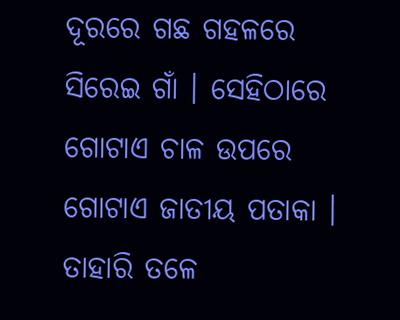ଦୂରରେ ଗଛ ଗହଳରେ ସିରେଇ ଗାଁ । ସେହିଠାରେ ଗୋଟାଏ ଚାଳ ଉପରେ ଗୋଟାଏ ଜାତୀୟ ପତାକା । ତାହାରି ତଳେ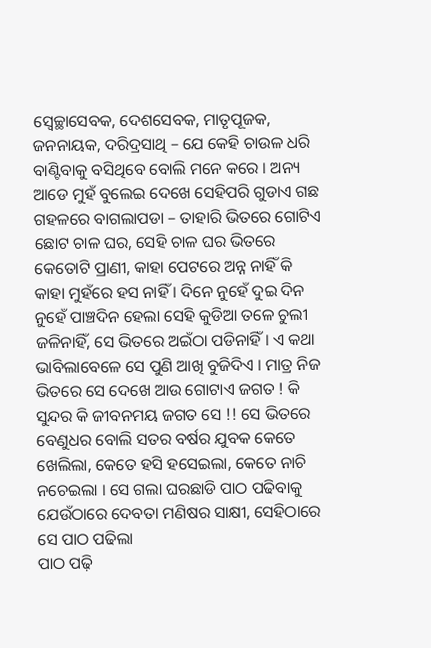ସ୍ଵେଚ୍ଛାସେବକ, ଦେଶସେବକ, ମାତୃପୂଜକ, ଜନନାୟକ, ଦରିଦ୍ରସାଥି – ଯେ କେହି ଚାଉଳ ଧରି ବାଣ୍ଟିବାକୁ ବସିଥିବେ ବୋଲି ମନେ କରେ । ଅନ୍ୟ ଆଡେ ମୁହଁ ବୁଲେଇ ଦେଖେ ସେହିପରି ଗୁଡାଏ ଗଛ ଗହଳରେ ବାଗଲାପଡା – ତାହାରି ଭିତରେ ଗୋଟିଏ ଛୋଟ ଚାଳ ଘର, ସେହି ଚାଳ ଘର ଭିତରେ କେତୋଟି ପ୍ରାଣୀ, କାହା ପେଟରେ ଅନ୍ନ ନାହିଁ କି କାହା ମୁହଁରେ ହସ ନାହିଁ । ଦିନେ ନୁହେଁ ଦୁଇ ଦିନ ନୁହେଁ ପାଞ୍ଚଦିନ ହେଲା ସେହି କୁଡିଆ ତଳେ ଚୁଲୀ ଜଳିନାହିଁ, ସେ ଭିତରେ ଅଇଁଠା ପଡିନାହିଁ । ଏ କଥା ଭାବିଲାବେଳେ ସେ ପୁଣି ଆଖି ବୁଜିଦିଏ । ମାତ୍ର ନିଜ ଭିତରେ ସେ ଦେଖେ ଆଉ ଗୋଟାଏ ଜଗତ ! କି ସୁନ୍ଦର କି ଜୀବନମୟ ଜଗତ ସେ !! ସେ ଭିତରେ ବେଣୁଧର ବୋଲି ସତର ବର୍ଷର ଯୁବକ କେତେ ଖେଲିଲା, କେତେ ହସି ହସେଇଲା, କେତେ ନାଚି ନଚେଇଲା । ସେ ଗଲା ଘରଛାଡି ପାଠ ପଢିବାକୁ ଯେଉଁଠାରେ ଦେବତା ମଣିଷର ସାକ୍ଷୀ, ସେହିଠାରେ ସେ ପାଠ ପଢିଲା
ପାଠ ପଢ଼ି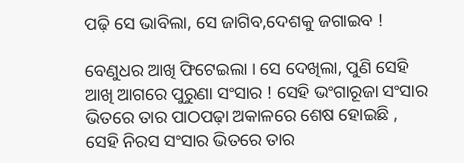ପଢ଼ି ସେ ଭାବିଲା, ସେ ଜାଗିବ,ଦେଶକୁ ଜଗାଇବ !

ବେଣୁଧର ଆଖି ଫିଟେଇଲା । ସେ ଦେଖିଲା, ପୁଣି ସେହି ଆଖି ଆଗରେ ପୁରୁଣା ସଂସାର ! ସେହି ଭଂଗାରୂଜା ସଂସାର ଭିତରେ ତାର ପାଠପଢ଼ା ଅକାଳରେ ଶେଷ ହୋଇଛି , ସେହି ନିରସ ସଂସାର ଭିତରେ ତାର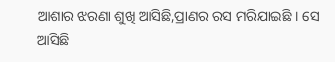ଆଶାର ଝରଣା ଶୁଖି ଆସିଛି,ପ୍ରାଣର ରସ ମରିଯାଇଛି । ସେ ଆସିଛି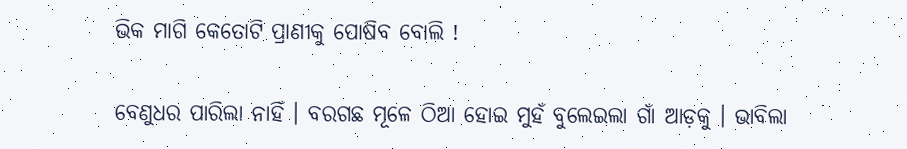ଭିକ ମାଗି କେତୋଟି ପ୍ରାଣୀକୁ ପୋଷିବ ବୋଲି !

ବେଣୁଧର ପାରିଲା ନାହିଁ । ବରଗଛ ମୂଳେ ଠିଆ ହୋଇ ମୁହଁ ବୁଲେଇଲା ଗାଁ ଆଡ଼କୁ । ଭାବିଲା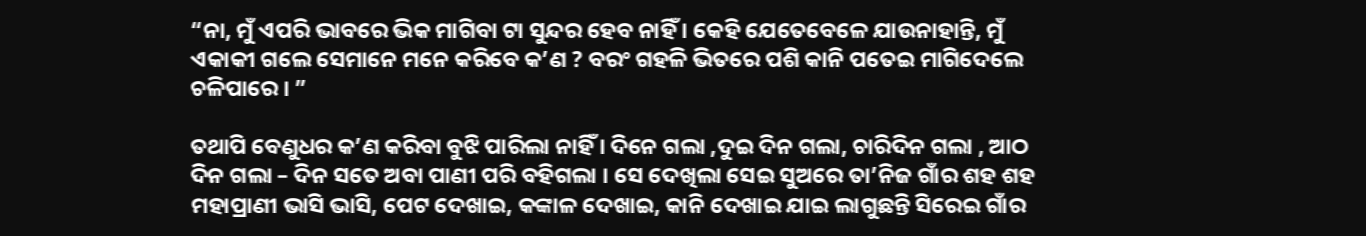“ନା, ମୁଁ ଏପରି ଭାବରେ ଭିକ ମାଗିବା ଟା ସୁନ୍ଦର ହେବ ନାହିଁ । କେହି ଯେତେବେଳେ ଯାଉନାହାନ୍ତି, ମୁଁ ଏକାକୀ ଗଲେ ସେମାନେ ମନେ କରିବେ କ’ଣ ? ବରଂ ଗହଳି ଭିତରେ ପଶି କାନି ପତେଇ ମାଗିଦେଲେ ଚଳିପାରେ । ”

ତଥାପି ବେଣୁଧର କ’ଣ କରିବା ବୁଝି ପାରିଲା ନାହିଁ । ଦିନେ ଗଲା ,ଦୁଇ ଦିନ ଗଲା, ଚାରିଦିନ ଗଲା , ଆଠ ଦିନ ଗଲା – ଦିନ ସତେ ଅବା ପାଣୀ ପରି ବହିଗଲା । ସେ ଦେଖିଲା ସେଇ ସୁଅରେ ତା’ନିଜ ଗାଁର ଶହ ଶହ ମହାପ୍ରାଣୀ ଭାସି ଭାସି, ପେଟ ଦେଖାଇ, କଙ୍କାଳ ଦେଖାଇ, କାନି ଦେଖାଇ ଯାଇ ଲାଗୁଛନ୍ତି ସିରେଇ ଗାଁର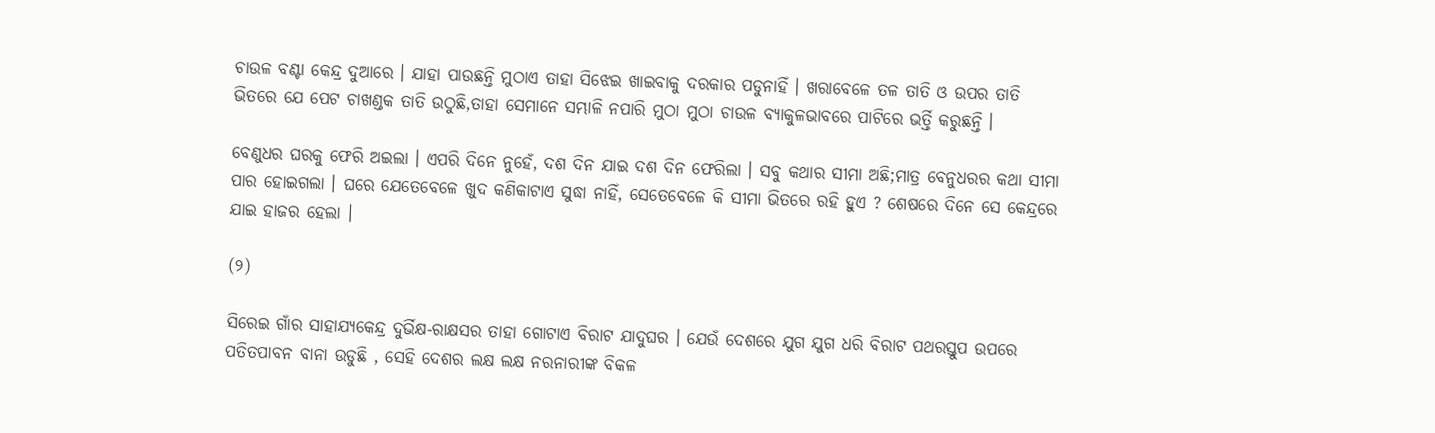ଚାଉଳ ବଣ୍ଟା କେନ୍ଦ୍ର ଦୁଆରେ । ଯାହା ପାଉଛନ୍ତି ମୁଠାଏ ତାହା ସିଝେଇ ଖାଇବାକୁ ଦରକାର ପଡୁନାହିଁ । ଖରାବେଳେ ତଳ ତାତି ଓ ଉପର ତାତି ଭିତରେ ଯେ ପେଟ ଚାଖଣ୍ଡକ ତାତି ଉଠୁଛି,ତାହା ସେମାନେ ସମ୍ଭାଳି ନପାରି ମୁଠା ମୁଠା ଚାଉଳ ବ୍ୟାକୁଳଭାବରେ ପାଟିରେ ଭର୍ତ୍ତି କରୁଛନ୍ତି ।

ବେଣୁଧର ଘରକୁ ଫେରି ଅଇଲା । ଏପରି ଦିନେ ନୁହେଁ, ଦଶ ଦିନ ଯାଇ ଦଶ ଦିନ ଫେରିଲା । ସବୁ କଥାର ସୀମା ଅଛି;ମାତ୍ର ବେନୁଧରର କଥା ସୀମା ପାର ହୋଇଗଲା । ଘରେ ଯେତେବେଳେ ଖୁଦ କଣିକାଟାଏ ସୁଦ୍ଧା ନାହିଁ, ସେତେବେଳେ କି ସୀମା ଭିତରେ ରହି ହୁଏ ? ଶେଷରେ ଦିନେ ସେ କେନ୍ଦ୍ରରେ ଯାଇ ହାଜର ହେଲା ।

(୨)

ସିରେଇ ଗାଁର ସାହାଯ୍ୟକେନ୍ଦ୍ର ଦୁର୍ଭିକ୍ଷ-ରାକ୍ଷସର ତାହା ଗୋଟାଏ ବିରାଟ ଯାଦୁଘର । ଯେଉଁ ଦେଶରେ ଯୁଗ ଯୁଗ ଧରି ବିରାଟ ପଥରସ୍ତୁପ ଉପରେ ପତିତପାବନ ବାନା ଉଡୁଛି , ସେହି ଦେଶର ଲକ୍ଷ ଲକ୍ଷ ନରନାରୀଙ୍କ ବିକଳ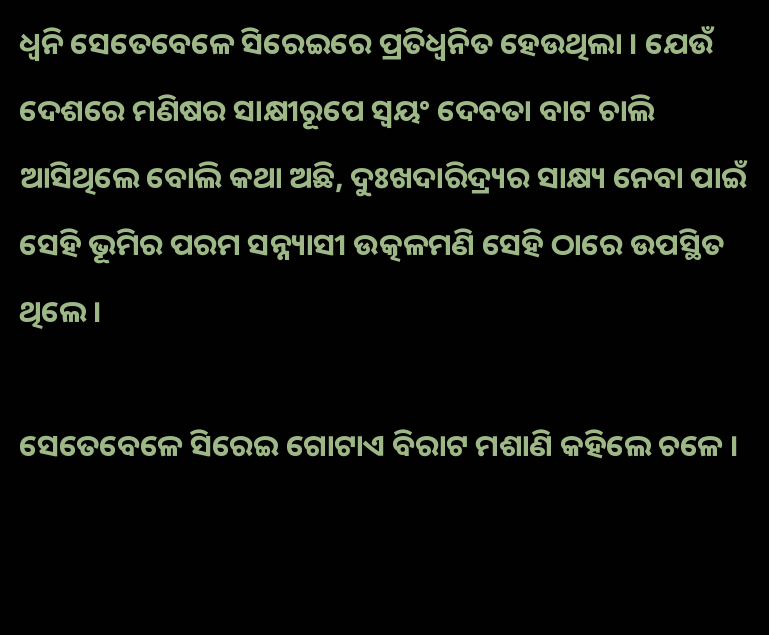ଧ୍ଵନି ସେତେବେଳେ ସିରେଇରେ ପ୍ରତିଧ୍ଵନିତ ହେଉଥିଲା । ଯେଉଁ ଦେଶରେ ମଣିଷର ସାକ୍ଷୀରୂପେ ସ୍ଵୟଂ ଦେବତା ବାଟ ଚାଲି ଆସିଥିଲେ ବୋଲି କଥା ଅଛି, ଦୁଃଖଦାରିଦ୍ର୍ୟର ସାକ୍ଷ୍ୟ ନେବା ପାଇଁ ସେହି ଭୂମିର ପରମ ସନ୍ନ୍ୟାସୀ ଉତ୍କଳମଣି ସେହି ଠାରେ ଉପସ୍ଥିତ ଥିଲେ ।

ସେତେବେଳେ ସିରେଇ ଗୋଟାଏ ବିରାଟ ମଶାଣି କହିଲେ ଚଳେ ।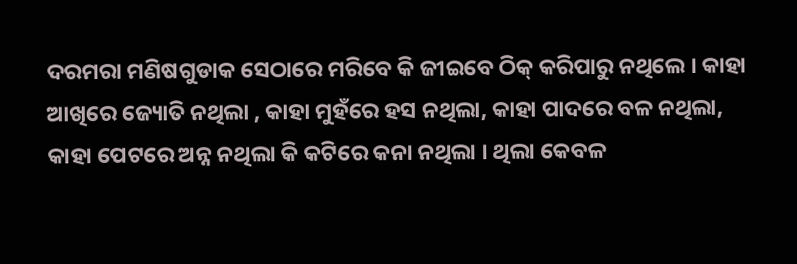ଦରମରା ମଣିଷଗୁଡାକ ସେଠାରେ ମରିବେ କି ଜୀଇବେ ଠିକ୍‌ କରିପାରୁ ନଥିଲେ । କାହା ଆଖିରେ ଜ୍ୟୋତି ନଥିଲା , କାହା ମୁହଁରେ ହସ ନଥିଲା, କାହା ପାଦରେ ବଳ ନଥିଲା, କାହା ପେଟରେ ଅନ୍ନ ନଥିଲା କି କଟିରେ କନା ନଥିଲା । ଥିଲା କେବଳ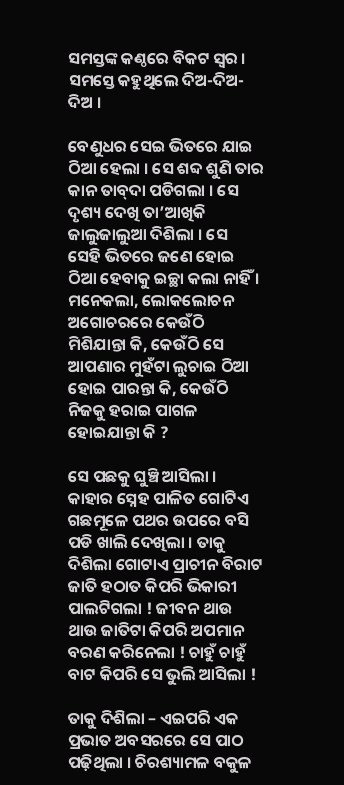ସମସ୍ତଙ୍କ କଣ୍ଠରେ ବିକଟ ସ୍ଵର । ସମସ୍ତେ କହୁଥିଲେ ଦିଅ-ଦିଅ-ଦିଅ ।

ବେଣୁଧର ସେଇ ଭିତରେ ଯାଇ ଠିଆ ହେଲା । ସେ ଶବ୍ଦ ଶୁଣି ତାର କାନ ତାବ୍‌ଦା ପଡିଗଲା । ସେ ଦୃଶ୍ୟ ଦେଖି ତା’ଆଖିକି ଜାଲୁଜାଲୁଆ ଦିଶିଲା । ସେ ସେହି ଭିତରେ ଜଣେ ହୋଇ ଠିଆ ହେବାକୁ ଇଚ୍ଛା କଲା ନାହିଁ । ମନେକଲା, ଲୋକଲୋଚନ ଅଗୋଚରରେ କେଉଁଠି ମିଶିଯାନ୍ତା କି, କେଉଁଠି ସେ ଆପଣାର ମୁହଁଟା ଲୁଚାଇ ଠିଆ ହୋଇ ପାରନ୍ତା କି, କେଉଁଠି ନିଜକୁ ହରାଇ ପାଗଳ ହୋଇଯାନ୍ତା କି ?

ସେ ପଛକୁ ଘୁଞ୍ଚି ଆସିଲା । କାହାର ସ୍ନେହ ପାଳିତ ଗୋଟିଏ ଗଛମୂଳେ ପଥର ଉପରେ ବସି ପଡି ଖାଲି ଦେଖିଲା । ତାକୁ ଦିଶିଲା ଗୋଟାଏ ପ୍ରାଚୀନ ବିରାଟ ଜାତି ହଠାତ କିପରି ଭିକାରୀ ପାଲଟିଗଲା ! ଜୀବନ ଥାଉ ଥାଉ ଜାତିଟା କିପରି ଅପମାନ ବରଣ କରିନେଲା ! ଚାହୁଁ ଚାହୁଁ ବାଟ କିପରି ସେ ଭୁଲି ଆସିଲା !

ତାକୁ ଦିଶିଲା – ଏଇପରି ଏକ ପ୍ରଭାତ ଅବସରରେ ସେ ପାଠ ପଢ଼ିଥିଲା । ଚିରଶ୍ୟାମଳ ବକୁଳ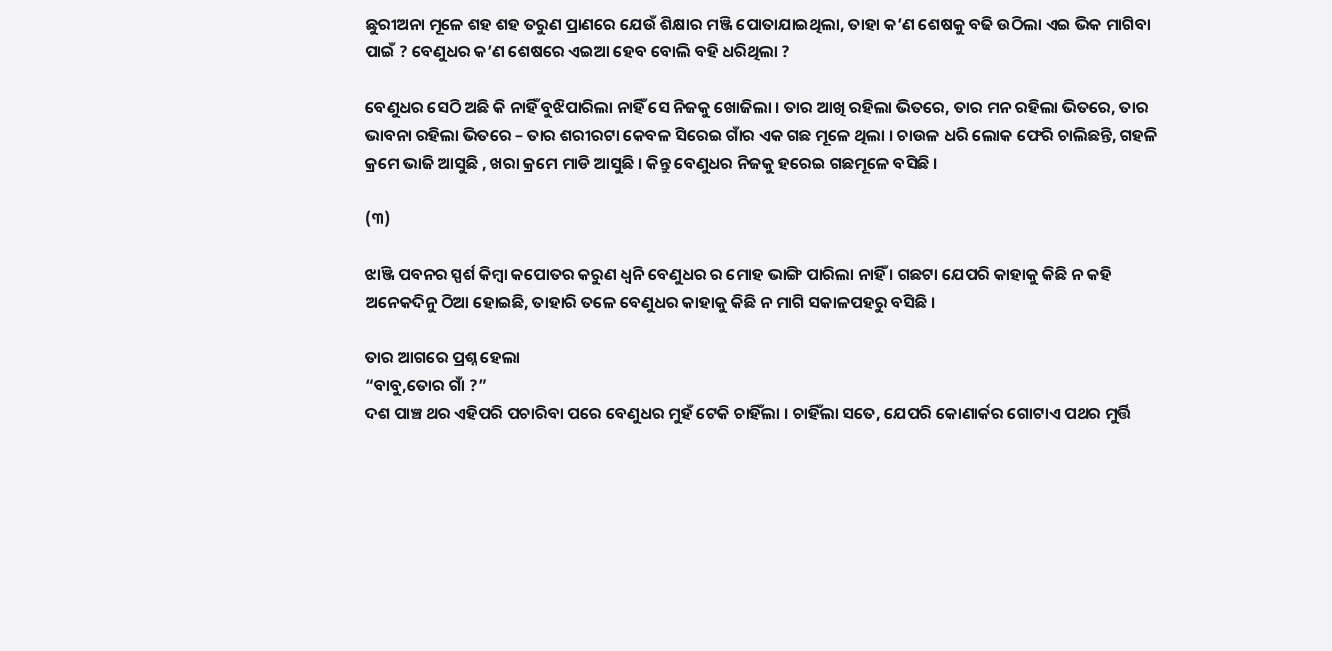ଛୁରୀଅନା ମୂଳେ ଶହ ଶହ ତରୁଣ ପ୍ରାଣରେ ଯେଉଁ ଶିକ୍ଷାର ମଞ୍ଜି ପୋତାଯାଇଥିଲା, ତାହା କ’ଣ ଶେଷକୁ ବଢି ଉଠିଲା ଏଇ ଭିକ ମାଗିବା ପାଇଁ ? ବେଣୁଧର କ’ଣ ଶେଷରେ ଏଇଆ ହେବ ବୋଲି ବହି ଧରିଥିଲା ?

ବେଣୁଧର ସେଠି ଅଛି କି ନାହିଁ ବୁଝିପାରିଲା ନାହିଁ ସେ ନିଜକୁ ଖୋଜିଲା । ତାର ଆଖି ରହିଲା ଭିତରେ, ତାର ମନ ରହିଲା ଭିତରେ, ତାର ଭାବନା ରହିଲା ଭିତରେ – ତାର ଶରୀରଟା କେବଳ ସିରେଇ ଗାଁର ଏକ ଗଛ ମୂଳେ ଥିଲା । ଚାଉଳ ଧରି ଲୋକ ଫେରି ଚାଲିଛନ୍ତି, ଗହଳି କ୍ରମେ ଭାଜି ଆସୁଛି , ଖରା କ୍ରମେ ମାଡି ଆସୁଛି । କିନ୍ତୁ ବେଣୁଧର ନିଜକୁ ହରେଇ ଗଛମୂଳେ ବସିଛି ।

(୩)

ଝାଞ୍ଜି ପବନର ସ୍ପର୍ଶ କିମ୍ବା କପୋତର କରୁଣ ଧ୍ଵନି ବେଣୁଧର ର ମୋହ ଭାଙ୍ଗି ପାରିଲା ନାହିଁ । ଗଛଟା ଯେପରି କାହାକୁ କିଛି ନ କହି ଅନେକଦିନୁ ଠିଆ ହୋଇଛି, ତାହାରି ତଳେ ବେଣୁଧର କାହାକୁ କିଛି ନ ମାଗି ସକାଳପହରୁ ବସିଛି ।

ତାର ଆଗରେ ପ୍ରଶ୍ନ ହେଲା
“ବାବୁ,ତୋର ଗାଁ ?”
ଦଶ ପାଞ୍ଚ ଥର ଏହିପରି ପଚାରିବା ପରେ ବେଣୁଧର ମୁହଁ ଟେକି ଚାହିଁଲା । ଚାହିଁଲା ସତେ, ଯେପରି କୋଣାର୍କର ଗୋଟାଏ ପଥର ମୁର୍ତ୍ତି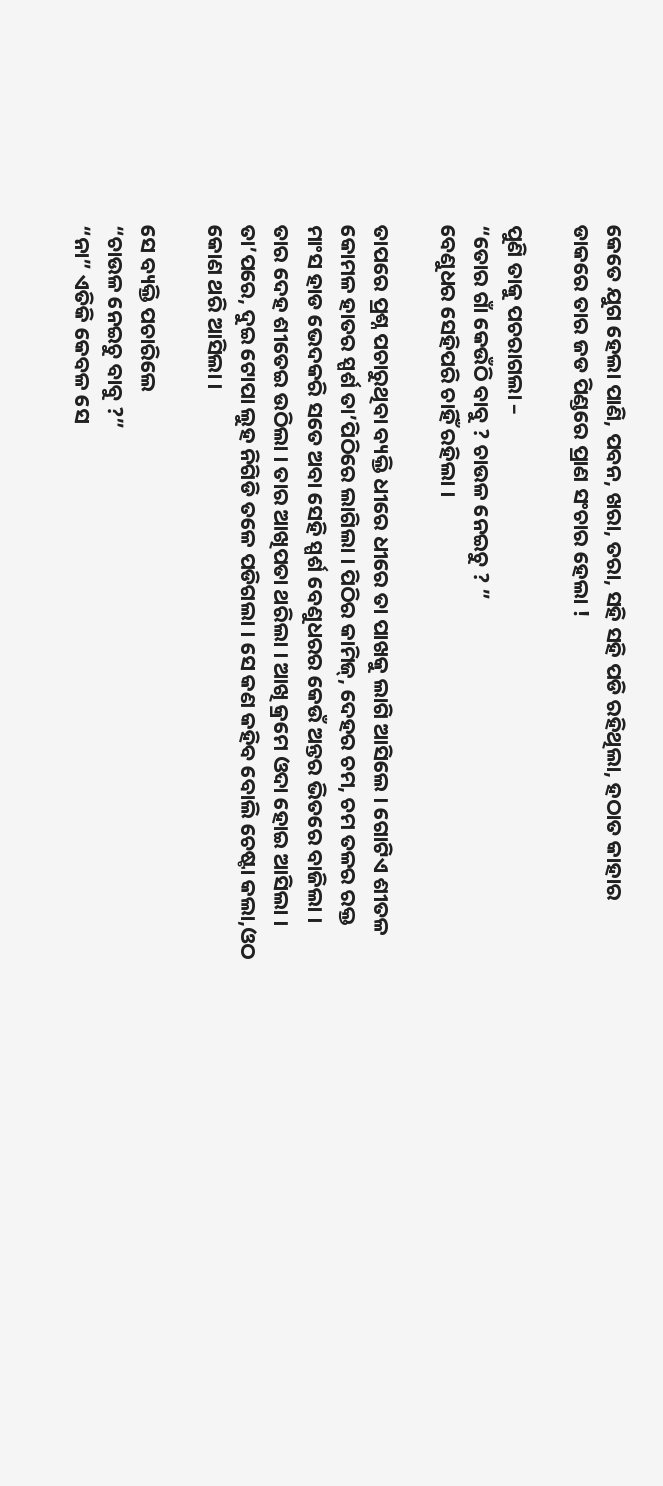କେତେ ଯୁଗ ହେଲା ପାଣି, ପବନ, ଖରା, ତରା, ସହି ସହି ପଡି ରହିଥିଲା, ହଠାତ କାହାର ଡାକରେ ତାର ଜଡ ପିଣ୍ଡରେ ପ୍ରାଣ ସଂଚାର ହେଲା !

ପୁଣି ତାକୁ ପଚରାଗଲା –
“ତୋର ଗାଁ କେଉଁଠି ବାବୁ ? ଚାଉଳ ନେଇଚୁ ? ”
ବେଣୁଧର ସେହିପରି ଚାହିଁ ରହିଲା ।

ତାପରେ ପ୍ରଶ୍ନ ପଚାରୁଥିବା ବ୍ୟକ୍ତି ଧୀରେ ଧୀରେ ତା ପାଖକୁ ଲାଗି ଆସିଲେ । ଗୋଟିଏ ଶୀତଳ କୋମଳ ହାତର ସ୍ପର୍ଶ ତା’ପିଠିରେ ଲାଗିଲା । ପିଠିର କାମିଜ୍‌, ଦେହର ଚମ, ଚମ ତଳର ରକ୍ତ ମାଂସ ହାଡ ଭେଦକରି ସତେ ଅବା ସେହି ସ୍ପର୍ଶ ବେଣୁଧରର କେଉଁ ଅନ୍ତର ଭିତରେ ବାଜିଲା । ତାର ଦେହ ଶୀତେଇ ଉଠିଲା । ତାର ଆଖିପତା ଥରିଲା । ଆଖି କ୍ରମେ ଓଦା ହୋଇ ଆସିଲା । ତା’ପରେ, ଦୁଇ ଟୋପା ଲୁହ ନିଗିଡି ତଳେ ପଡିଗଲା । ସେ କଣ କହିବ ବୋଲି ଚେଷ୍ଟା କଲା,ଓଠ କୋଣ ଥରି ଆସିଲା ।

ସେ ବ୍ୟକ୍ତି ପଚାରିଲେ
“ଚାଉଳ ନେଇଚୁ ବାବୁ ?”
“ନା” ଏତିକି କେବଳ ସେ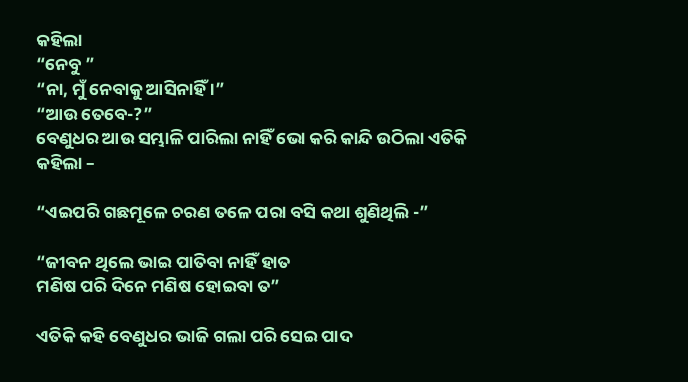କହିଲା
“ନେବୁ ”
“ନା, ମୁଁ ନେବାକୁ ଆସିନାହିଁ ।”
“ଆଉ ତେବେ-?”
ବେଣୁଧର ଆଉ ସମ୍ଭାଳି ପାରିଲା ନାହିଁ ଭୋ କରି କାନ୍ଦି ଉଠିଲା ଏତିକି କହିଲା –

“ଏଇପରି ଗଛମୂଳେ ଚରଣ ତଳେ ପରା ବସି କଥା ଶୁଣିଥିଲି -”

“ଜୀବନ ଥିଲେ ଭାଇ ପାତିବା ନାହିଁ ହାତ
ମଣିଷ ପରି ଦିନେ ମଣିଷ ହୋଇବା ତ”

ଏତିକି କହି ବେଣୁଧର ଭାଜି ଗଲା ପରି ସେଇ ପାଦ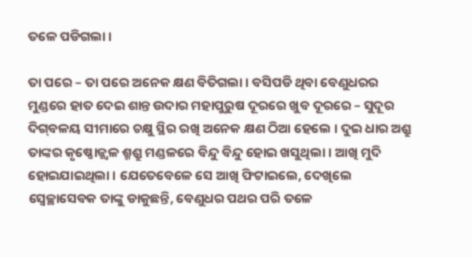ତଳେ ପଡିଗଲା ।

ତା ପରେ – ତା ପରେ ଅନେକ କ୍ଷଣ ବିତିଗଲା । ବସିପଡି ଥିବା ବେଣୁଧରର ମୁଣ୍ଡରେ ହାତ ଦେଇ ଶାନ୍ତ ଉଦାର ମହାପୁରୁଷ ଦୂରରେ ଖୁବ ଦୂରରେ – ସୁଦୂର ଦିଗ୍‌ବଳୟ ସୀମାରେ ଚକ୍ଷୁ ସ୍ଥିର ରଖି ଅନେକ କ୍ଷଣ ଠିଆ ହେଲେ । ଦୁଇ ଧାର ଅଶ୍ରୁ ତାଙ୍କର କୃଷ୍ଣୋଜ୍ଜ୍ଵଳ ଶ୍ମଶ୍ରୁ ମଣ୍ଡଳରେ ବିନ୍ଦୁ ବିନ୍ଦୁ ହୋଇ ଖସୁଥିଲା । ଆଖି ମୁଦି ହୋଇଯାଇଥିଲା । ଯେତେବେଳେ ସେ ଆଖି ଫିଟାଇଲେ, ଦେଖିଲେ ସ୍ଵେଚ୍ଛାସେବକ ତାଙ୍କୁ ଡାକୁଛନ୍ତି, ବେଣୁଧର ପଥର ପରି ତଳେ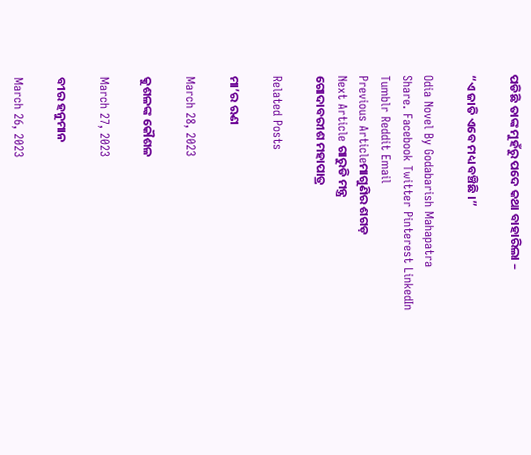ପଡିଛି ତାଙ୍କ ମୁହଁରୁ ପଦେ କଥା ବାହାରିଲା –

“ଏ ଜାତି ଏବେ ମଧ୍ୟ ବଞ୍ଚିଛି ।”

Odia Novel By Godabarish Mahapatra
Share. Facebook Twitter Pinterest LinkedIn Tumblr Reddit Email
Previous Articleମାଗୁଣିର ଶଗଡ଼
Next Article ଗାରୁଡି ମନ୍ତ୍ର
ଗୋଦାବରୀଶ ମହାପାତ୍ର

Related Posts

ମା’ର ଋଣ

March 28, 2023

କୁଶଳଙ୍କ କୌଶଳ

March 27, 2023

ବୀର ହନୁମାନ

March 26, 2023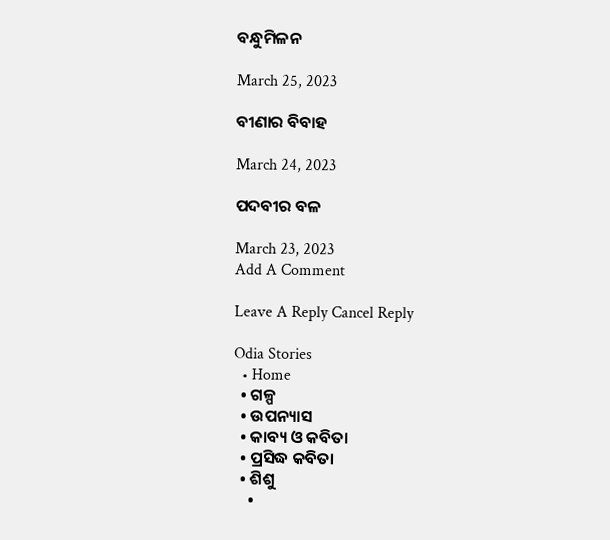ବନ୍ଧୁମିଳନ

March 25, 2023

ବୀଣାର ବିବାହ

March 24, 2023

ପଦବୀର ବଳ

March 23, 2023
Add A Comment

Leave A Reply Cancel Reply

Odia Stories
  • Home
  • ଗଳ୍ପ
  • ଉପନ୍ୟାସ
  • କାବ୍ୟ ଓ କବିତା
  • ପ୍ରସିଦ୍ଧ କବିତା
  • ଶିଶୁ
    •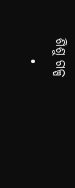ଶିଶୁ ଗଳ୍ପ
    •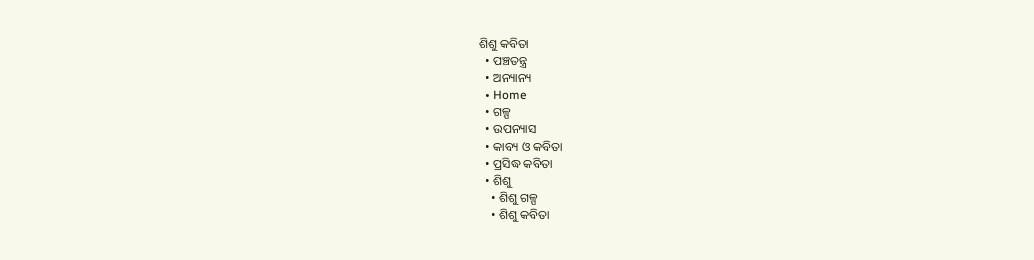ଶିଶୁ କବିତା
  • ପଞ୍ଚତନ୍ତ୍ର
  • ଅନ୍ୟାନ୍ୟ
  • Home
  • ଗଳ୍ପ
  • ଉପନ୍ୟାସ
  • କାବ୍ୟ ଓ କବିତା
  • ପ୍ରସିଦ୍ଧ କବିତା
  • ଶିଶୁ
    • ଶିଶୁ ଗଳ୍ପ
    • ଶିଶୁ କବିତା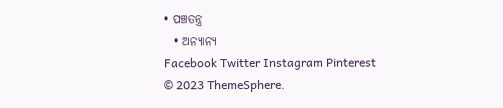• ପଞ୍ଚତନ୍ତ୍ର
  • ଅନ୍ୟାନ୍ୟ
Facebook Twitter Instagram Pinterest
© 2023 ThemeSphere.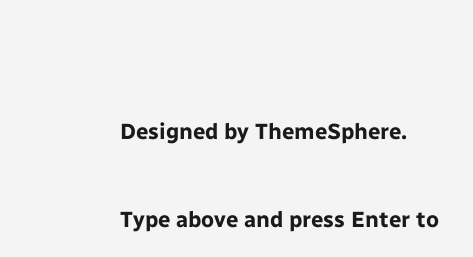Designed by ThemeSphere.

Type above and press Enter to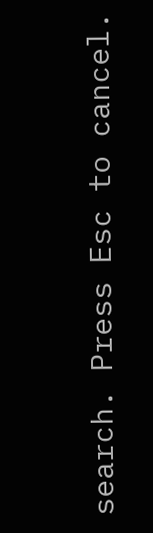search. Press Esc to cancel.